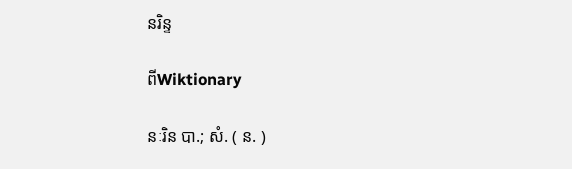នរិន្ទ

ពីWiktionary

នៈរិន បា.; សំ. ( ន. )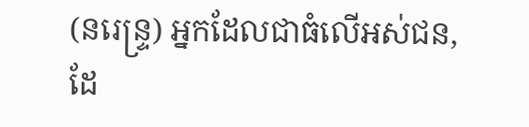(នរេន្ទ្រ) អ្នកដែលជាធំលើអស់ជន, ដែ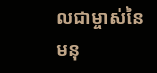លជាម្ចាស់នៃមនុ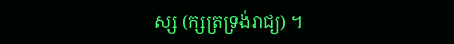ស្ស (ក្សត្រទ្រង់រាជ្យ) ។